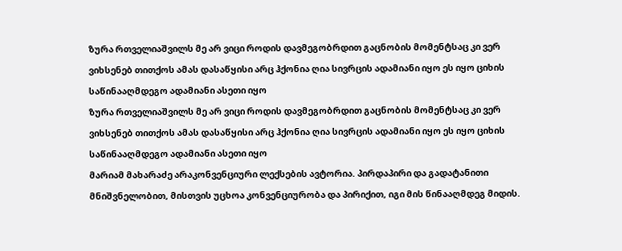ზურა რთველიაშვილს მე არ ვიცი როდის დავმეგობრდით გაცნობის მომენტსაც კი ვერ ვიხსენებ თითქოს ამას დასაწყისი არც ჰქონია ღია სივრცის ადამიანი იყო ეს იყო ციხის საწინააღმდეგო ადამიანი ასეთი იყო
ზურა რთველიაშვილს მე არ ვიცი როდის დავმეგობრდით გაცნობის მომენტსაც კი ვერ ვიხსენებ თითქოს ამას დასაწყისი არც ჰქონია ღია სივრცის ადამიანი იყო ეს იყო ციხის საწინააღმდეგო ადამიანი ასეთი იყო
მარიამ მახარაძე არაკონვენციური ლექსების ავტორია. პირდაპირი და გადატანითი მნიშვნელობით, მისთვის უცხოა კონვენციურობა და პირიქით, იგი მის წინააღმდეგ მიდის.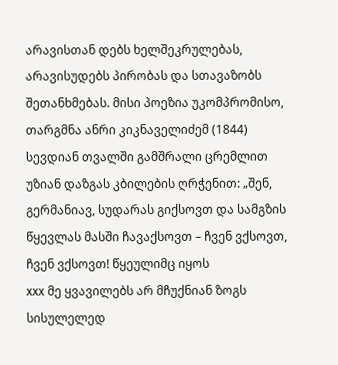არავისთან დებს ხელშეკრულებას, არავისუდებს პირობას და სთავაზობს შეთანხმებას. მისი პოეზია უკომპრომისო,
თარგმნა ანრი კიკნაველიძემ (1844) სევდიან თვალში გამშრალი ცრემლით უზიან დაზგას კბილების ღრჭენით: „შენ, გერმანიავ, სუდარას გიქსოვთ და სამგზის წყევლას მასში ჩავაქსოვთ – ჩვენ ვქსოვთ, ჩვენ ვქსოვთ! წყეულიმც იყოს
xxx მე ყვავილებს არ მჩუქნიან ზოგს სისულელედ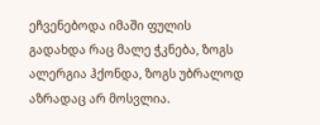ეჩვენებოდა იმაში ფულის გადახდა რაც მალე ჭკნება, ზოგს ალერგია ჰქონდა, ზოგს უბრალოდ აზრადაც არ მოსვლია.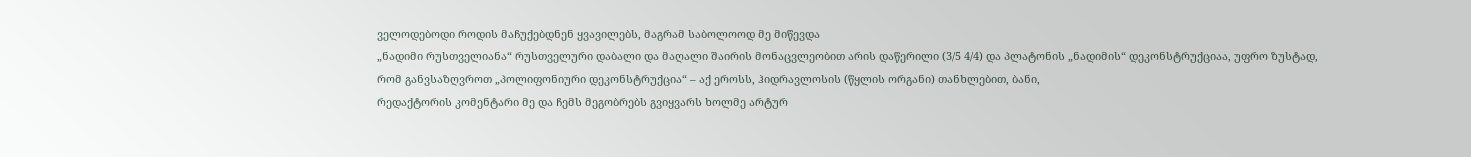ველოდებოდი როდის მაჩუქებდნენ ყვავილებს, მაგრამ საბოლოოდ მე მიწევდა
„ნადიმი რუსთველიანა“ რუსთველური დაბალი და მაღალი შაირის მონაცვლეობით არის დაწერილი (3/5 4/4) და პლატონის „ნადიმის“ დეკონსტრუქციაა, უფრო ზუსტად, რომ განვსაზღვროთ „პოლიფონიური დეკონსტრუქცია“ – აქ ეროსს, ჰიდრავლოსის (წყლის ორგანი) თანხლებით, ბანი,
რედაქტორის კომენტარი მე და ჩემს მეგობრებს გვიყვარს ხოლმე არტურ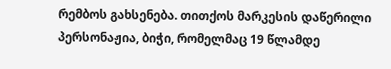რემბოს გახსენება. თითქოს მარკესის დაწერილი პერსონაჟია, ბიჭი, რომელმაც 19 წლამდე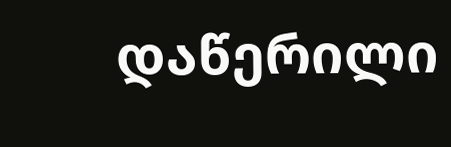დაწერილი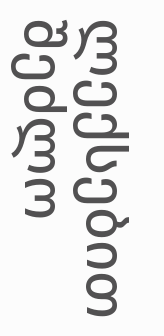ლექსებით შეძლო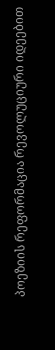პოეზიის რეფორმაცია რევოლუციური იდეებით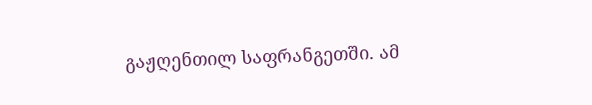გაჟღენთილ საფრანგეთში. ამ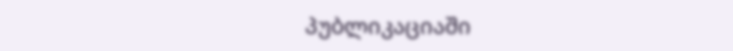პუბლიკაციაში